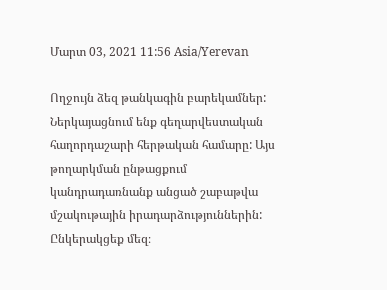Մարտ 03, 2021 11:56 Asia/Yerevan

Ողջույն ձեզ թանկագին բարեկամներ: Ներկայացնում ենք գեղարվեստական հաղորդաշարի հերթական համարը: Այս թողարկման ընթացքում կանդրադառնանք անցած շաբաթվա մշակութային իրադարձություններին: Ընկերակցեք մեզ։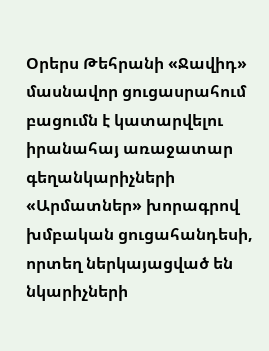Օրերս Թեհրանի «Ջավիդ» մասնավոր ցուցասրահում բացումն է կատարվելու իրանահայ առաջատար գեղանկարիչների «Արմատներ» խորագրով խմբական ցուցահանդեսի, որտեղ ներկայացված են նկարիչների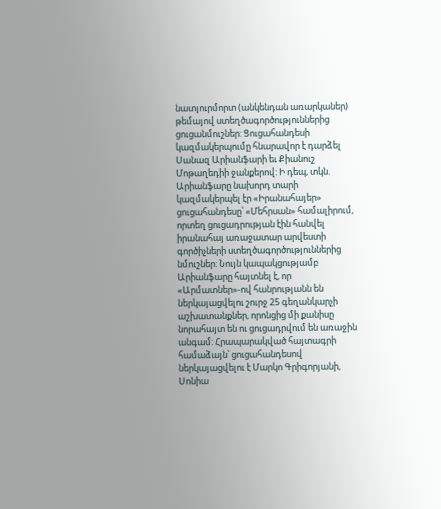նատյուրմորտ (անկենդան առարկաներ) թեմայով ստեղծագործություններից ցուցանմուշներ: Ցուցահանդեսի կազմակերպումը հնարավոր է դարձել Սանազ Արիանֆարի եւ Քիանուշ Մոթաղեդիի ջանքերով: Ի դեպ, տկն. Արիանֆարը նախորդ տարի կազմակերպել էր «Իրանահայեր» ցուցահանդեսը՝ «Մեհրսան» համալիրում, որտեղ ցուցադրության էին հանվել իրանահայ առաջատար արվեստի գործիչների ստեղծագործություններից նմուշներ: Նույն կապակցությամբ Արիանֆարը հայտնել է, որ «Արմատներ»-ով հանրությանն են ներկայացվելու շուրջ 25 գեղանկարչի աշխատանքներ, որոնցից մի քանիսը նորահայտ են ու ցուցադրվում են առաջին անգամ: Հրապարակված հայտագրի համաձայն՝ ցուցահանդեսով ներկայացվելու է Մարկո Գրիգորյանի, Սոնիա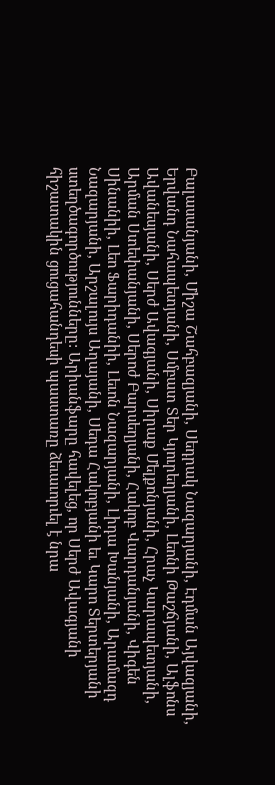Բալասանյանի, Միշա Շահբազյանի, Սեդրակ Նազարյանի, Էդման Այվազյանի, Երվանդ Նահապետյանի, Սմբատ Տեր Կյուրեղյանի, Լեոնի Թաշճյանի, Ալֆոնս Ավանեսյանի, Սերժ Ավագյանի, Սիրաք Մելքոնյանի, Հրաչ Կարապետյանի, Արման Ստեփանյանի, Սերոժ Բարսեղյանի, Հակոբ Վարդանյանի, Վիգեն Սինանիի, Լեո Ֆարիդանիի, Լեւոն Նազարյանի, Լիդա Խանյանի, Արամազդ Նազարյանի, Արշալույս Աղայանի, Սեդա Հակոբյանի եւ Կարո Տերտերյանի ստեղծագործությունները: Արիանֆարը հավելեց, որ Սերժ Ավագյանի հիշատակին ցուցահանդեսի պաստառը ձեւաւորւել է նրա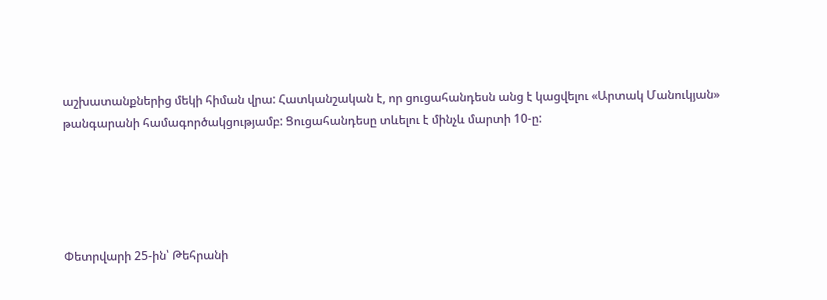աշխատանքներից մեկի հիման վրա: Հատկանշական է, որ ցուցահանդեսն անց է կացվելու «Արտակ Մանուկյան» թանգարանի համագործակցությամբ: Ցուցահանդեսը տևելու է մինչև մարտի 10-ը:





Փետրվարի 25-ին՝ Թեհրանի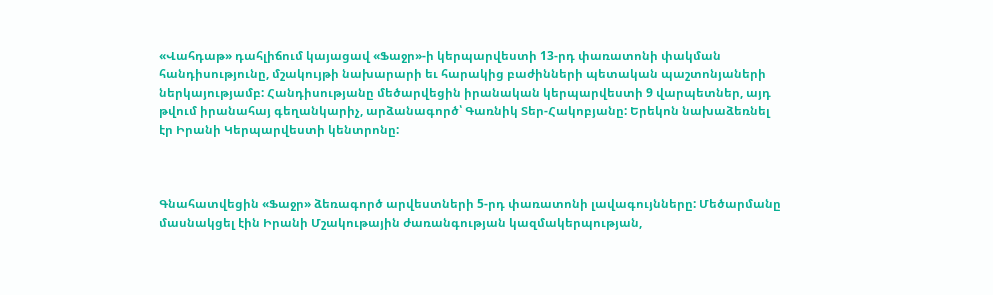«Վահդաթ» դահլիճում կայացավ «Ֆաջր»-ի կերպարվեստի 13-րդ փառատոնի փակման հանդիսությունը, մշակույթի նախարարի եւ հարակից բաժինների պետական պաշտոնյաների ներկայությամբ: Հանդիսությանը մեծարվեցին իրանական կերպարվեստի 9 վարպետներ, այդ թվում իրանահայ գեղանկարիչ, արձանագործ՝ Գառնիկ Տեր-Հակոբյանը: Երեկոն նախաձեռնել էր Իրանի Կերպարվեստի կենտրոնը:



Գնահատվեցին «Ֆաջր» ձեռագործ արվեստների 5-րդ փառատոնի լավագույնները: Մեծարմանը մասնակցել էին Իրանի Մշակութային ժառանգության կազմակերպության,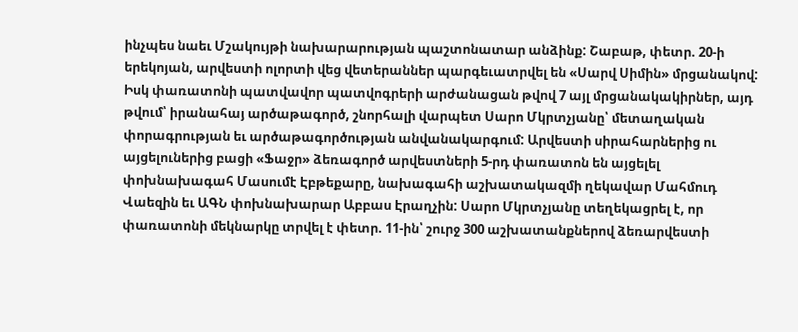ինչպես նաեւ Մշակույթի նախարարության պաշտոնատար անձինք: Շաբաթ, փետր. 20-ի երեկոյան, արվեստի ոլորտի վեց վետերաններ պարգեւատրվել են «Սարվ Սիմին» մրցանակով: Իսկ փառատոնի պատվավոր պատվոգրերի արժանացան թվով 7 այլ մրցանակակիրներ, այդ թվում՝ իրանահայ արծաթագործ, շնորհալի վարպետ Սարո Մկրտչյանը՝ մետաղական փորագրության եւ արծաթագործության անվանակարգում: Արվեստի սիրահարներից ու այցելուներից բացի «Ֆաջր» ձեռագործ արվեստների 5-րդ փառատոն են այցելել փոխնախագահ Մասումէ Էբթեքարը, նախագահի աշխատակազմի ղեկավար Մահմուդ Վաեզին եւ ԱԳՆ փոխնախարար Աբբաս Էրաղչին: Սարո Մկրտչյանը տեղեկացրել է, որ փառատոնի մեկնարկը տրվել է փետր. 11-ին՝ շուրջ 300 աշխատանքներով ձեռարվեստի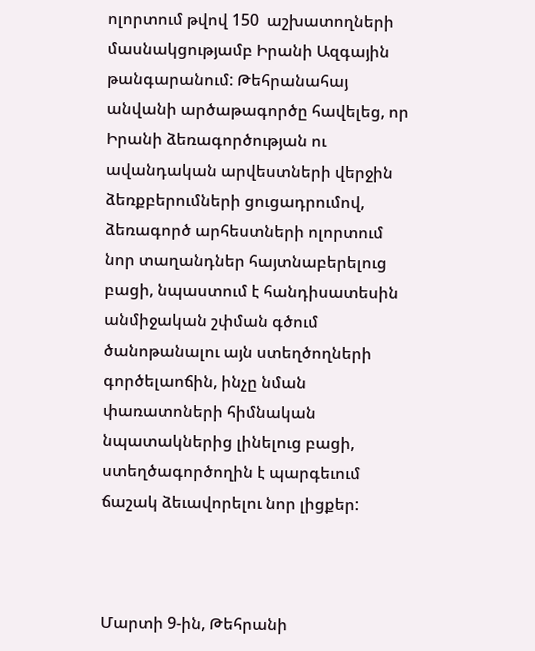ոլորտում թվով 150  աշխատողների մասնակցությամբ Իրանի Ազգային թանգարանում: Թեհրանահայ անվանի արծաթագործը հավելեց, որ Իրանի ձեռագործության ու ավանդական արվեստների վերջին ձեռքբերումների ցուցադրումով, ձեռագործ արհեստների ոլորտում նոր տաղանդներ հայտնաբերելուց բացի, նպաստում է հանդիսատեսին անմիջական շփման գծում ծանոթանալու այն ստեղծողների գործելաոճին, ինչը նման փառատոների հիմնական նպատակներից լինելուց բացի, ստեղծագործողին է պարգեւում ճաշակ ձեւավորելու նոր լիցքեր:



Մարտի 9-ին, Թեհրանի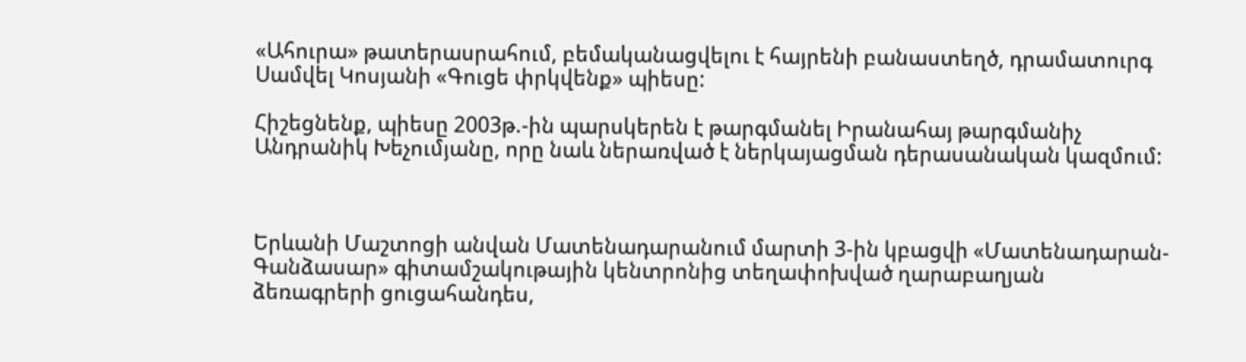«Ահուրա» թատերասրահում, բեմականացվելու է հայրենի բանաստեղծ, դրամատուրգ Սամվել Կոսյանի «Գուցե փրկվենք» պիեսը:

Հիշեցնենք, պիեսը 2003թ.-ին պարսկերեն է թարգմանել Իրանահայ թարգմանիչ Անդրանիկ Խեչումյանը, որը նաև ներառված է ներկայացման դերասանական կազմում:



Երևանի Մաշտոցի անվան Մատենադարանում մարտի 3-ին կբացվի «Մատենադարան-Գանձասար» գիտամշակութային կենտրոնից տեղափոխված ղարաբաղյան ձեռագրերի ցուցահանդես,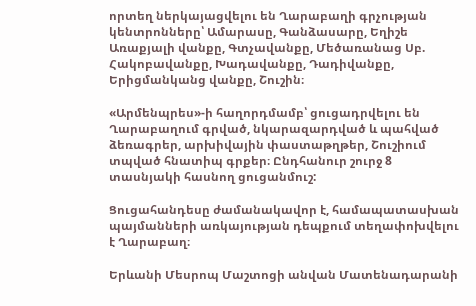որտեղ ներկայացվելու են Ղարաբաղի գրչության կենտրոնները՝ Ամարասը, Գանձասարը, Եղիշե Առաքյալի վանքը, Գտչավանքը, Մեծառանաց Սբ. Հակոբավանքը, Խադավանքը, Դադիվանքը, Երիցմանկանց վանքը, Շուշին։

«Արմենպրես»-ի հաղորդմամբ՝ ցուցադրվելու են Ղարաբաղում գրված, նկարազարդված և պահված ձեռագրեր, արխիվային փաստաթղթեր, Շուշիում տպված հնատիպ գրքեր։ Ընդհանուր շուրջ 8 տասնյակի հասնող ցուցանմուշ:

Ցուցահանդեսը ժամանակավոր է, համապատասխան պայմանների առկայության դեպքում տեղափոխվելու է Ղարաբաղ։

Երևանի Մեսրոպ Մաշտոցի անվան Մատենադարանի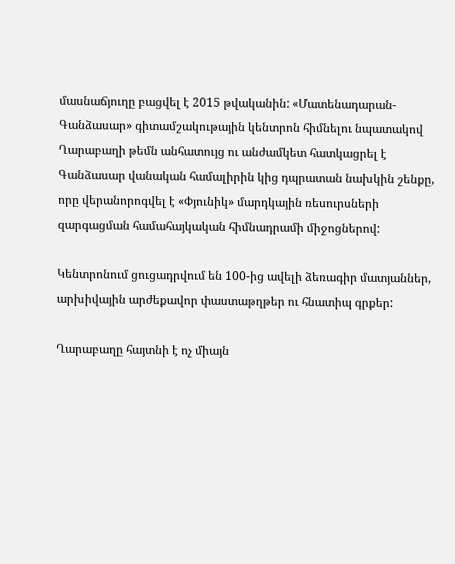մասնաճյուղը բացվել է 2015 թվականին: «Մատենադարան-Գանձասար» գիտամշակութային կենտրոն հիմնելու նպատակով Ղարաբաղի թեմն անհատույց ու անժամկետ հատկացրել է Գանձասար վանական համալիրին կից դպրատան նախկին շենքը, որը վերանորոգվել է «Փյունիկ» մարդկային ռեսուրսների զարգացման համահայկական հիմնադրամի միջոցներով:

Կենտրոնում ցուցադրվում են 100-ից ավելի ձեռագիր մատյաններ, արխիվային արժեքավոր փաստաթղթեր ու հնատիպ գրքեր:

Ղարաբաղը հայտնի է ոչ միայն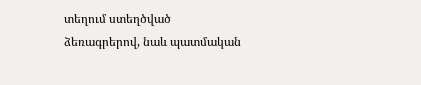տեղում ստեղծված ձեռագրերով, նաև պատմական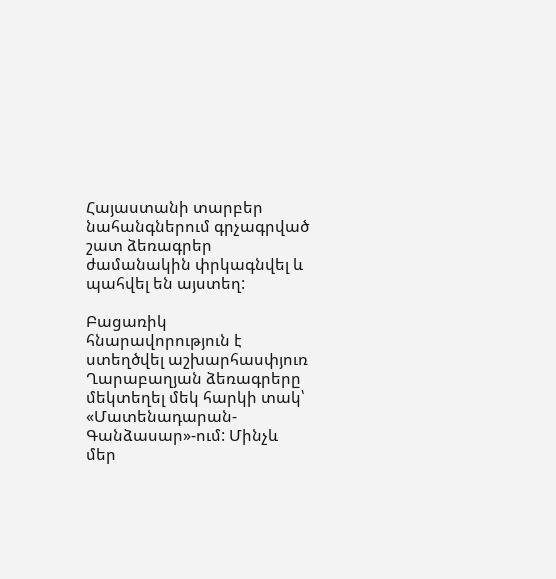Հայաստանի տարբեր նահանգներում գրչագրված շատ ձեռագրեր ժամանակին փրկագնվել և պահվել են այստեղ:

Բացառիկ հնարավորություն է ստեղծվել աշխարհասփյուռ Ղարաբաղյան ձեռագրերը մեկտեղել մեկ հարկի տակ՝ «Մատենադարան-Գանձասար»-ում: Մինչև մեր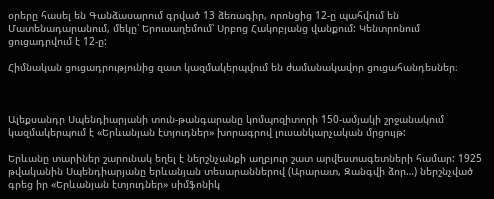օրերը հասել են Գանձասարում գրված 13 ձեռագիր, որոնցից 12-ը պահվում են Մատենադարանում, մեկը՝ Երուսաղեմում՝ Սրբոց Հակոբյանց վանքում: Կենտրոնում ցուցադրվում է 12-ը:

Հիմնական ցուցադրությունից զատ կազմակերպվում են ժամանակավոր ցուցահանդեսներ։



Ալեքսանդր Սպենդիարյանի տուն-թանգարանը կոմպոզիտորի 150-ամյակի շրջանակում կազմակերպում է «Երևանյան էտյուդներ» խորագրով լուսանկարչական մրցույթ:

Երևանը տարիներ շարունակ եղել է ներշնչանքի աղբյուր շատ արվեստագետների համար: 1925 թվականին Սպենդիարյանը երևանյան տեսարաններով (Արարատ, Զանգվի ձոր…) ներշնչված գրեց իր «Երևանյան էտյուդներ» սիմֆոնիկ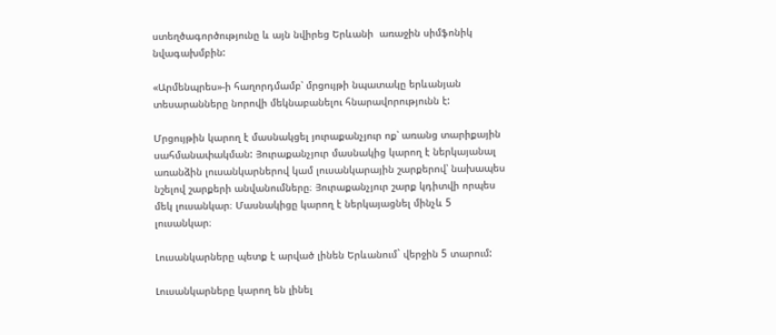ստեղծագործությունը և այն նվիրեց Երևանի  առաջին սիմֆոնիկ նվագախմբին:

«Արմենպրես»-ի հաղորդմամբ՝ մրցույթի նպատակը երևանյան տեսարանները նորովի մեկնաբանելու հնարավորությունն է:

Մրցույթին կարող է մասնակցել յուրաքանչյուր ոք՝ առանց տարիքային սահմանափակման: Յուրաքանչյուր մասնակից կարող է ներկայանալ առանձին լուսանկարներով կամ լուսանկարային շարքերով՝ նախապես նշելով շարքերի անվանումները։ Յուրաքանչյուր շարք կդիտվի որպես մեկ լուսանկար։ Մասնակիցը կարող է ներկայացնել մինչև 5 լուսանկար։

Լուսանկարները պետք է արված լինեն Երևանում` վերջին 5 տարում:

Լուսանկարները կարող են լինել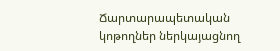Ճարտարապետական կոթողներ ներկայացնող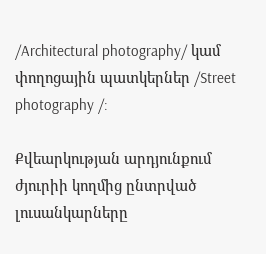/Architectural photography/ կամ փողոցային պատկերներ /Street photography /:

Քվեարկության արդյունքում ժյուրիի կողմից ընտրված լուսանկարները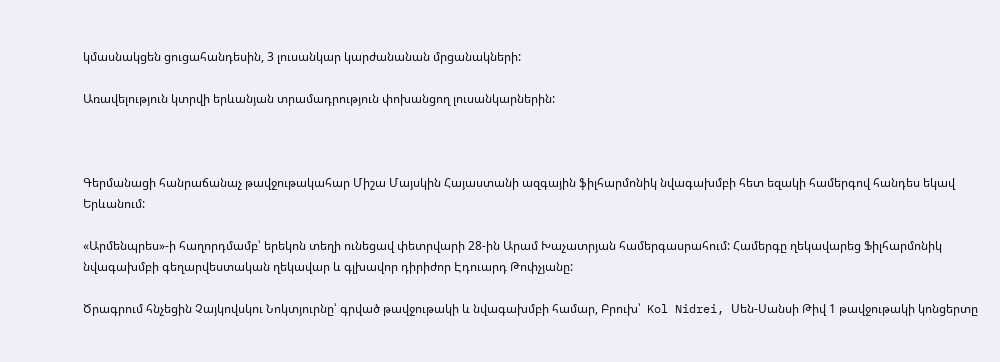կմասնակցեն ցուցահանդեսին, 3 լուսանկար կարժանանան մրցանակների:

Առավելություն կտրվի երևանյան տրամադրություն փոխանցող լուսանկարներին:



Գերմանացի հանրաճանաչ թավջութակահար Միշա Մայսկին Հայաստանի ազգային ֆիլհարմոնիկ նվագախմբի հետ եզակի համերգով հանդես եկավ Երևանում:

«Արմենպրես»-ի հաղորդմամբ՝ երեկոն տեղի ունեցավ փետրվարի 28-ին Արամ Խաչատրյան համերգասրահում: Համերգը ղեկավարեց Ֆիլհարմոնիկ նվագախմբի գեղարվեստական ղեկավար և գլխավոր դիրիժոր Էդուարդ Թոփչյանը:

Ծրագրում հնչեցին Չայկովսկու Նոկտյուրնը՝ գրված թավջութակի և նվագախմբի համար, Բրուխ՝  Kol Nidrei, Սեն-Սանսի Թիվ 1 թավջութակի կոնցերտը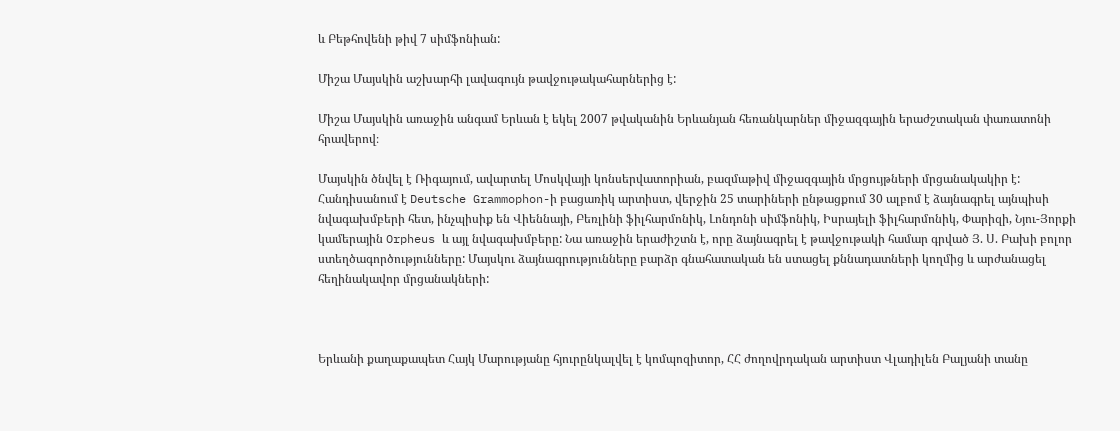և Բեթհովենի թիվ 7 սիմֆոնիան:

Միշա Մայսկին աշխարհի լավագույն թավջութակահարներից է:

Միշա Մայսկին առաջին անգամ Երևան է եկել 2007 թվականին Երևանյան հեռանկարներ միջազգային երաժշտական փառատոնի հրավերով։

Մայսկին ծնվել է Ռիգայում, ավարտել Մոսկվայի կոնսերվատորիան, բազմաթիվ միջազգային մրցույթների մրցանակակիր է: Հանդիսանում է Deutsche Grammophon-ի բացառիկ արտիստ, վերջին 25 տարիների ընթացքում 30 ալբոմ է ձայնագրել այնպիսի նվագախմբերի հետ, ինչպիսիք են Վիեննայի, Բեռլինի ֆիլհարմոնիկ, Լոնդոնի սիմֆոնիկ, Իսրայելի ֆիլհարմոնիկ, Փարիզի, Նյու-Յորքի կամերային Orpheus և այլ նվագախմբերը: Նա առաջին երաժիշտն է, որը ձայնագրել է թավջութակի համար գրված Յ. Ս. Բախի բոլոր ստեղծագործությունները: Մայսկու ձայնագրությունները բարձր գնահատական են ստացել քննադատների կողմից և արժանացել հեղինակավոր մրցանակների:



Երևանի քաղաքապետ Հայկ Մարությանը հյուրընկալվել է կոմպոզիտոր, ՀՀ ժողովրդական արտիստ Վլադիլեն Բալյանի տանը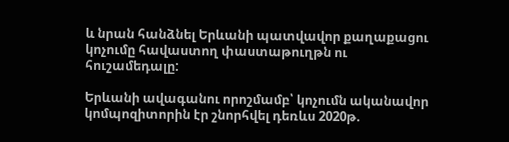և նրան հանձնել Երևանի պատվավոր քաղաքացու կոչումը հավաստող փաստաթուղթն ու հուշամեդալը:

Երևանի ավագանու որոշմամբ՝ կոչումն ականավոր կոմպոզիտորին էր շնորհվել դեռևս 2020թ.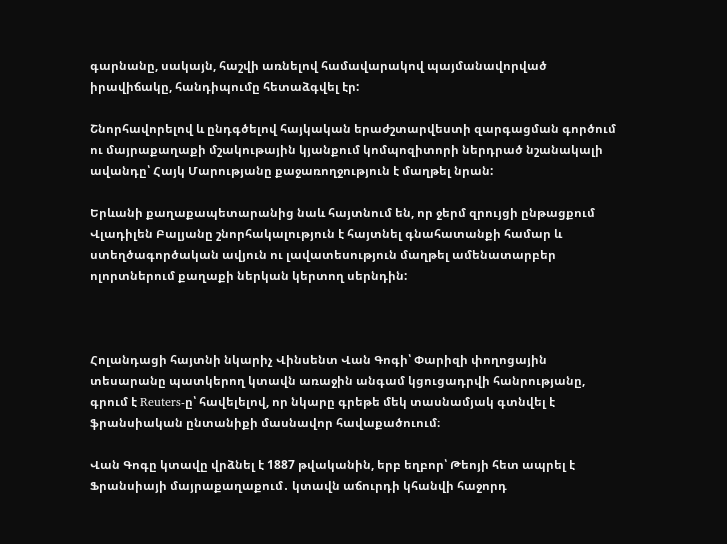գարնանը, սակայն, հաշվի առնելով համավարակով պայմանավորված իրավիճակը, հանդիպումը հետաձգվել էր:

Շնորհավորելով և ընդգծելով հայկական երաժշտարվեստի զարգացման գործում ու մայրաքաղաքի մշակութային կյանքում կոմպոզիտորի ներդրած նշանակալի ավանդը՝ Հայկ Մարությանը քաջառողջություն է մաղթել նրան:

Երևանի քաղաքապետարանից նաև հայտնում են, որ ջերմ զրույցի ընթացքում Վլադիլեն Բալյանը շնորհակալություն է հայտնել գնահատանքի համար և ստեղծագործական ավյուն ու լավատեսություն մաղթել ամենատարբեր ոլորտներում քաղաքի ներկան կերտող սերնդին:



Հոլանդացի հայտնի նկարիչ Վինսենտ Վան Գոգի՝ Փարիզի փողոցային տեսարանը պատկերող կտավն առաջին անգամ կցուցադրվի հանրությանը, գրում է Reuters-ը՝ հավելելով, որ նկարը գրեթե մեկ տասնամյակ գտնվել է ֆրանսիական ընտանիքի մասնավոր հավաքածուում։

Վան Գոգը կտավը վրձնել է 1887 թվականին, երբ եղբոր՝ Թեոյի հետ ապրել է Ֆրանսիայի մայրաքաղաքում․ կտավն աճուրդի կհանվի հաջորդ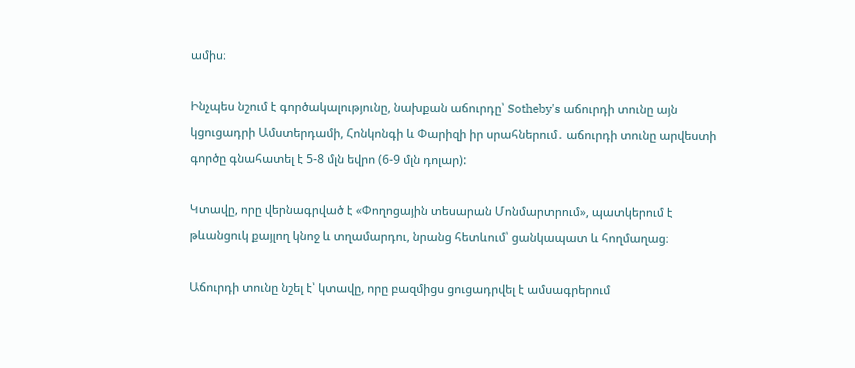ամիս։

Ինչպես նշում է գործակալությունը, նախքան աճուրդը՝ Sotheby's աճուրդի տունը այն կցուցադրի Ամստերդամի, Հոնկոնգի և Փարիզի իր սրահներում․ աճուրդի տունը արվեստի գործը գնահատել է 5-8 մլն եվրո (6-9 մլն դոլար):

Կտավը, որը վերնագրված է «Փողոցային տեսարան Մոնմարտրում», պատկերում է թևանցուկ քայլող կնոջ և տղամարդու, նրանց հետևում՝ ցանկապատ և հողմաղաց։

Աճուրդի տունը նշել է՝ կտավը, որը բազմիցս ցուցադրվել է ամսագրերում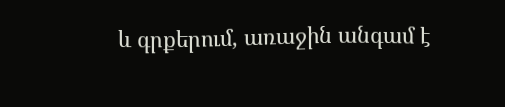և գրքերում, առաջին անգամ է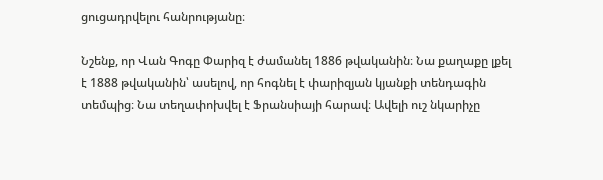ցուցադրվելու հանրությանը։

Նշենք, որ Վան Գոգը Փարիզ է ժամանել 1886 թվականին։ Նա քաղաքը լքել է 1888 թվականին՝ ասելով, որ հոգնել է փարիզյան կյանքի տենդագին տեմպից։ Նա տեղափոխվել է Ֆրանսիայի հարավ։ Ավելի ուշ նկարիչը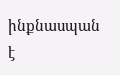ինքնասպան է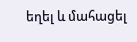եղել և մահացել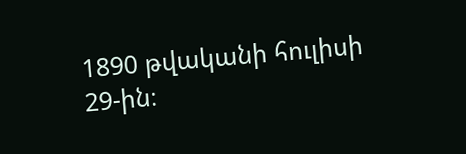1890 թվականի հուլիսի 29-ին։